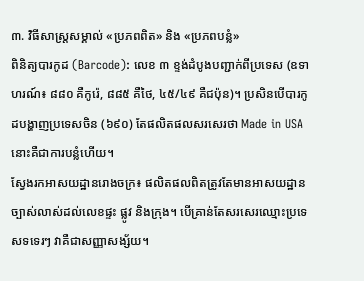៣. វិធីសាស្ត្រសម្គាល់ «ប្រភពពិត» និង «ប្រភពបន្លំ»
ពិនិត្យបារកូដ (Barcode): លេខ ៣ ខ្ទង់ដំបូងបញ្ជាក់ពីប្រទេស (ឧទាហរណ៍៖ ៨៨០ គឺកូរ៉េ, ៨៨៥ គឺថៃ, ៤៥/៤៩ គឺជប៉ុន)។ ប្រសិនបើបារកូដបង្ហាញប្រទេសចិន (៦៩០) តែផលិតផលសរសេរថា Made in USA នោះគឺជាការបន្លំហើយ។
ស្វែងរកអាសយដ្ឋានរោងចក្រ៖ ផលិតផលពិតត្រូវតែមានអាសយដ្ឋានច្បាស់លាស់ដល់លេខផ្ទះ ផ្លូវ និងក្រុង។ បើគ្រាន់តែសរសេរឈ្មោះប្រទេសទទេរៗ វាគឺជាសញ្ញាសង្ស័យ។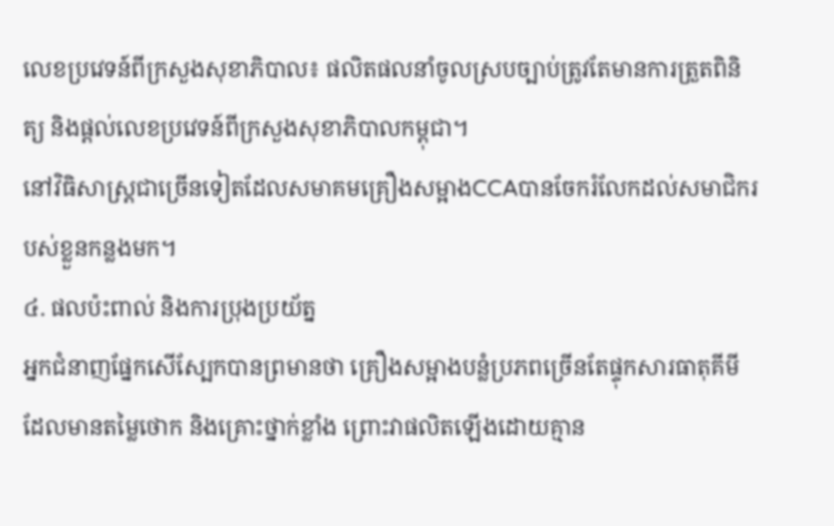លេខប្រវេទន៍ពីក្រសួងសុខាភិបាល៖ ផលិតផលនាំចូលស្របច្បាប់ត្រូវតែមានការត្រួតពិនិត្យ និងផ្តល់លេខប្រវេទន៍ពីក្រសួងសុខាភិបាលកម្ពុជា។
នៅវិធិសាស្រ្តជាច្រើនទៀតដែលសមាគមគ្រឿងសម្អាងCCAបានចែករំលែកដល់សមាជិករបស់ខ្លួនកន្លងមក។
៤. ផលប៉ះពាល់ និងការប្រុងប្រយ័ត្ន
អ្នកជំនាញផ្នែកសើស្បែកបានព្រមានថា គ្រឿងសម្អាងបន្លំប្រភពច្រើនតែផ្ទុកសារធាតុគីមីដែលមានតម្លៃថោក និងគ្រោះថ្នាក់ខ្លាំង ព្រោះវាផលិតឡើងដោយគ្មាន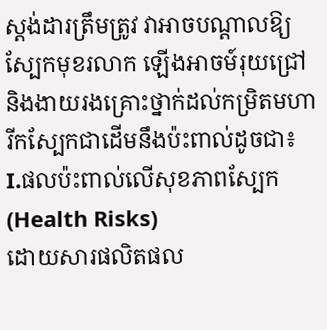ស្តង់ដារត្រឹមត្រូវ វាអាចបណ្តាលឱ្យស្បែកមុខរលាក ឡើងអាចម៍រុយជ្រៅ និងងាយរងគ្រោះថ្នាក់ដល់កម្រិតមហារីកស្បែកជាដើមនឹងប៉ះពាល់ដូចជា៖
I.ផលប៉ះពាល់លើសុខភាពស្បែក (Health Risks)
ដោយសារផលិតផល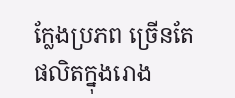ក្លែងប្រភព ច្រើនតែផលិតក្នុងរោង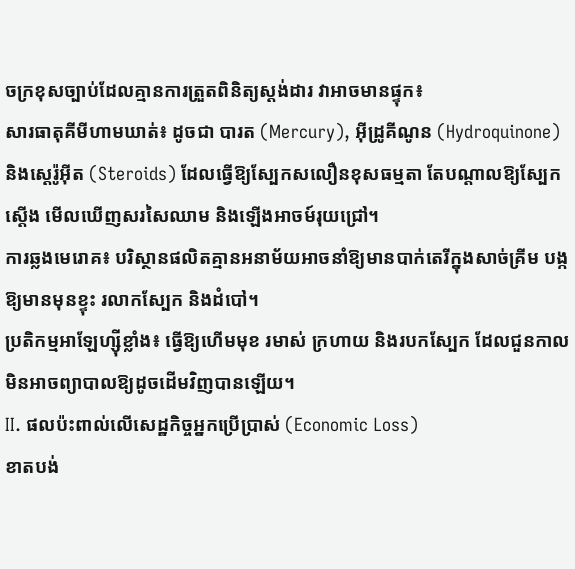ចក្រខុសច្បាប់ដែលគ្មានការត្រួតពិនិត្យស្តង់ដារ វាអាចមានផ្ទុក៖
សារធាតុគីមីហាមឃាត់៖ ដូចជា បារត (Mercury), អ៊ីដ្រូគីណូន (Hydroquinone) និងស្ដេរ៉ូអ៊ីត (Steroids) ដែលធ្វើឱ្យស្បែកសលឿនខុសធម្មតា តែបណ្តាលឱ្យស្បែកស្តើង មើលឃើញសរសៃឈាម និងឡើងអាចម៍រុយជ្រៅ។
ការឆ្លងមេរោគ៖ បរិស្ថានផលិតគ្មានអនាម័យអាចនាំឱ្យមានបាក់តេរីក្នុងសាច់គ្រីម បង្កឱ្យមានមុនខ្ទុះ រលាកស្បែក និងដំបៅ។
ប្រតិកម្មអាឡែហ្ស៊ីខ្លាំង៖ ធ្វើឱ្យហើមមុខ រមាស់ ក្រហាយ និងរបកស្បែក ដែលជួនកាលមិនអាចព្យាបាលឱ្យដូចដើមវិញបានឡើយ។
II. ផលប៉ះពាល់លើសេដ្ឋកិច្ចអ្នកប្រើប្រាស់ (Economic Loss)
ខាតបង់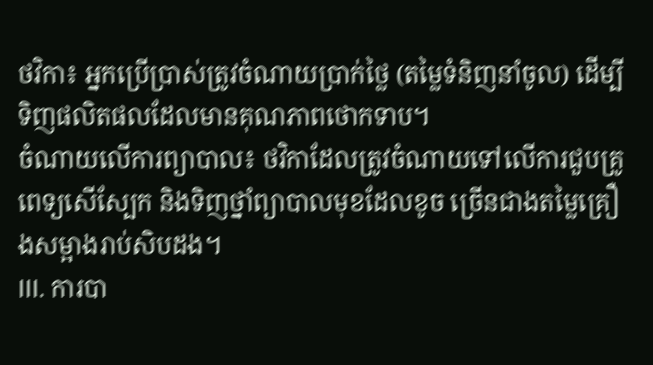ថវិកា៖ អ្នកប្រើប្រាស់ត្រូវចំណាយប្រាក់ថ្លៃ (តម្លៃទំនិញនាំចូល) ដើម្បីទិញផលិតផលដែលមានគុណភាពថោកទាប។
ចំណាយលើការព្យាបាល៖ ថវិកាដែលត្រូវចំណាយទៅលើការជួបគ្រូពេទ្យសើស្បែក និងទិញថ្នាំព្យាបាលមុខដែលខូច ច្រើនជាងតម្លៃគ្រឿងសម្អាងរាប់សិបដង។
III. ការបា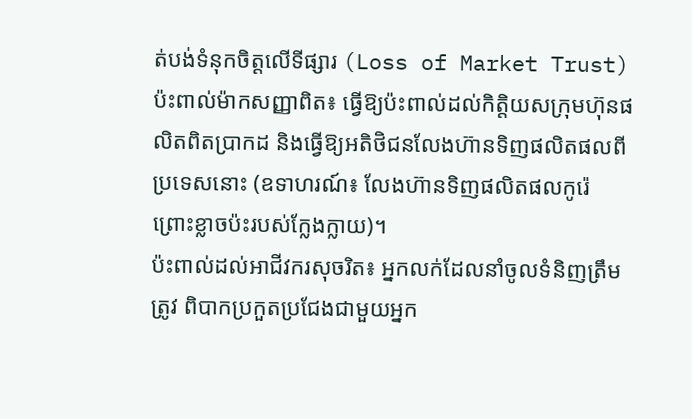ត់បង់ទំនុកចិត្តលើទីផ្សារ (Loss of Market Trust)
ប៉ះពាល់ម៉ាកសញ្ញាពិត៖ ធ្វើឱ្យប៉ះពាល់ដល់កិត្តិយសក្រុមហ៊ុនផលិតពិតប្រាកដ និងធ្វើឱ្យអតិថិជនលែងហ៊ានទិញផលិតផលពីប្រទេសនោះ (ឧទាហរណ៍៖ លែងហ៊ានទិញផលិតផលកូរ៉េ ព្រោះខ្លាចប៉ះរបស់ក្លែងក្លាយ)។
ប៉ះពាល់ដល់អាជីវករសុចរិត៖ អ្នកលក់ដែលនាំចូលទំនិញត្រឹមត្រូវ ពិបាកប្រកួតប្រជែងជាមួយអ្នក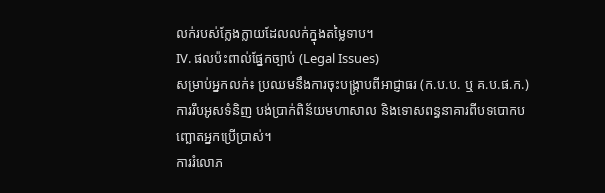លក់របស់ក្លែងក្លាយដែលលក់ក្នុងតម្លៃទាប។
IV. ផលប៉ះពាល់ផ្នែកច្បាប់ (Legal Issues)
សម្រាប់អ្នកលក់៖ ប្រឈមនឹងការចុះបង្ក្រាបពីអាជ្ញាធរ (ក.ប.ប. ឬ គ.ប.ផ.ក.) ការរឹបអូសទំនិញ បង់ប្រាក់ពិន័យមហាសាល និងទោសពន្ធនាគារពីបទបោកបញ្ឆោតអ្នកប្រើប្រាស់។
ការរំលោភ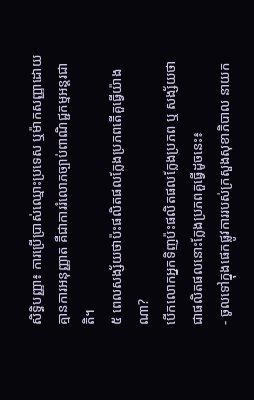សិទ្ធិបញ្ញា៖ ការប្រើប្រាស់ឈ្មោះប្រទេស ឬម៉ាកសញ្ញាដោយគ្មានការអនុញ្ញាត គឺជាការរំលោភច្បាប់ពាណិជ្ជកម្មអន្តរជាតិ។
៥ ពេលសង្ស័យថាប៉ះផលិតផលក្លែងប្រភពតើគួធ្វើយ៉ាងណា?
បើកលោកអ្នកទិញប៉ះផលិតផលក្លែងប្រភព ឬ សង្ស័យថាជាផលិតផលនោះក្លែងប្រភពគួធ្វើដូចនេះ៖
- ចូលទៅក្នុងផេកផ្លូវការរបស់ក្រសួងសុខាភិបាល នាយក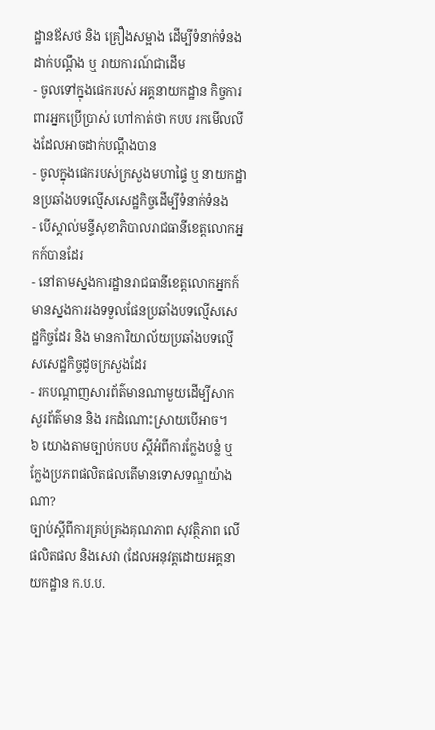ដ្ឋានឪសថ និង គ្រឿងសម្អាង ដើម្បីទំនាក់ទំនង ដាក់បណ្តឹង ឬ រាយការណ៍ជាដើម
- ចូលទៅក្នុងផេករបស់ អគ្គនាយកដ្ឋាន កិច្ចការពារអ្នកប្រើប្រាស់ ហៅកាត់ថា កបប រកមើលលីងដែលអាចដាក់បណ្តឹងបាន
- ចូលក្នុងផេករបស់ក្រសួងមហាផ្ទៃ ឬ នាយកដ្ឋានប្រឆាំងបទល្មើសសេដ្ឋកិច្ចដើម្បីទំនាក់ទំនង
- បើស្គាល់មន្ទីសុខាភិបាលរាជធានីខេត្តលោកអ្នកក៍បានដែរ
- នៅតាមស្នងការដ្ឋានរាជធានីខេត្តលោកអ្នកក៍មានស្នងការរងទទួលផែនប្រឆាំងបទល្មើសសេដ្ឋកិច្ចដែរ និង មានការិយាល័យប្រឆាំងបទល្មើសសេដ្ឋកិច្ចដូចក្រសួងដែរ
- រកបណ្តាញសារព័ត៌មានណាមួយដើម្បីសាកសួរព័ត៌មាន និង រកដំណោះស្រាយបើអាច។
៦ យោងតាមច្បាប់កបប ស្តីអំពីការក្លែងបន្លំ ឬក្លែងប្រភពផលិតផលតើមានទោសទណ្ឌយ៉ាងណា?
ច្បាប់ស្តីពីការគ្រប់គ្រងគុណភាព សុវត្ថិភាព លើផលិតផល និងសេវា (ដែលអនុវត្តដោយអគ្គនាយកដ្ឋាន ក.ប.ប.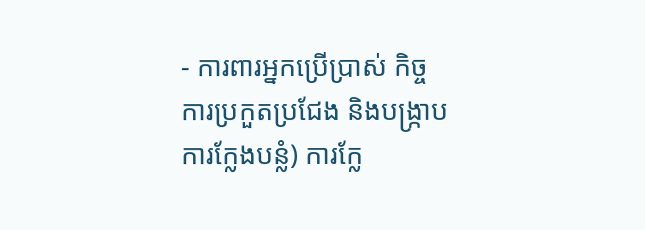- ការពារអ្នកប្រើប្រាស់ កិច្ចការប្រកួតប្រជែង និងបង្ក្រាបការក្លែងបន្លំ) ការក្លែ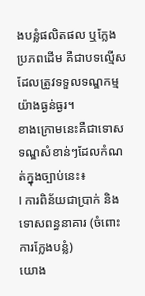ងបន្លំផលិតផល ឬក្លែងប្រភពដើម គឺជាបទល្មើសដែលត្រូវទទួលទណ្ឌកម្មយ៉ាងធ្ងន់ធ្ងរ។
ខាងក្រោមនេះគឺជាទោសទណ្ឌសំខាន់ៗដែលកំណត់ក្នុងច្បាប់នេះ៖
I ការពិន័យជាប្រាក់ និងទោសពន្ធនាគារ (ចំពោះការក្លែងបន្លំ)
យោង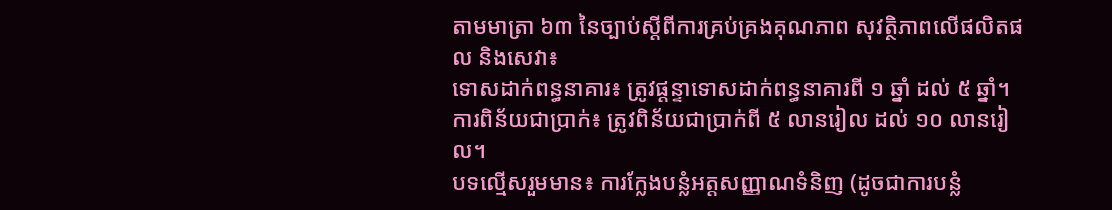តាមមាត្រា ៦៣ នៃច្បាប់ស្តីពីការគ្រប់គ្រងគុណភាព សុវត្ថិភាពលើផលិតផល និងសេវា៖
ទោសដាក់ពន្ធនាគារ៖ ត្រូវផ្ដន្ទាទោសដាក់ពន្ធនាគារពី ១ ឆ្នាំ ដល់ ៥ ឆ្នាំ។
ការពិន័យជាប្រាក់៖ ត្រូវពិន័យជាប្រាក់ពី ៥ លានរៀល ដល់ ១០ លានរៀល។
បទល្មើសរួមមាន៖ ការក្លែងបន្លំអត្តសញ្ញាណទំនិញ (ដូចជាការបន្លំ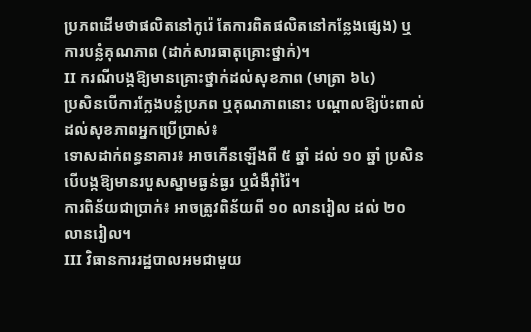ប្រភពដើមថាផលិតនៅកូរ៉េ តែការពិតផលិតនៅកន្លែងផ្សេង) ឬការបន្លំគុណភាព (ដាក់សារធាតុគ្រោះថ្នាក់)។
II ករណីបង្កឱ្យមានគ្រោះថ្នាក់ដល់សុខភាព (មាត្រា ៦៤)
ប្រសិនបើការក្លែងបន្លំប្រភព ឬគុណភាពនោះ បណ្តាលឱ្យប៉ះពាល់ដល់សុខភាពអ្នកប្រើប្រាស់៖
ទោសដាក់ពន្ធនាគារ៖ អាចកើនឡើងពី ៥ ឆ្នាំ ដល់ ១០ ឆ្នាំ ប្រសិនបើបង្កឱ្យមានរបួសស្នាមធ្ងន់ធ្ងរ ឬជំងឺរ៉ាំរ៉ៃ។
ការពិន័យជាប្រាក់៖ អាចត្រូវពិន័យពី ១០ លានរៀល ដល់ ២០ លានរៀល។
III វិធានការរដ្ឋបាលអមជាមួយ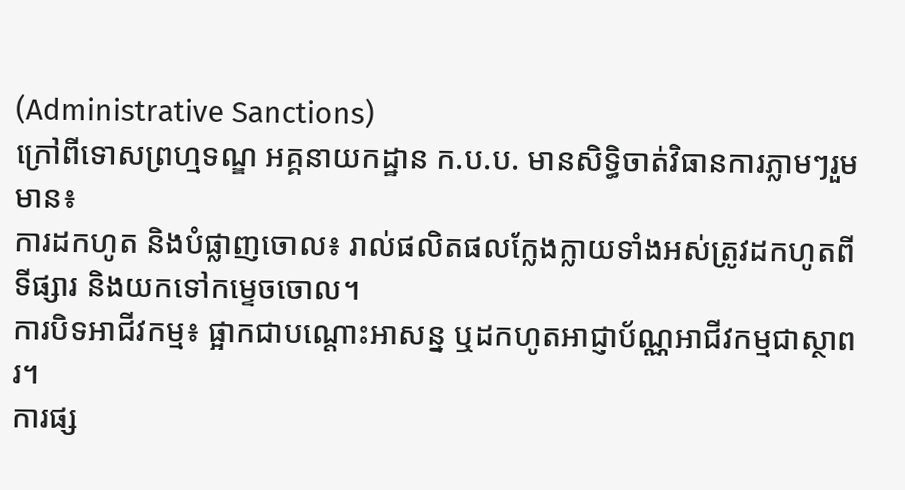(Administrative Sanctions)
ក្រៅពីទោសព្រហ្មទណ្ឌ អគ្គនាយកដ្ឋាន ក.ប.ប. មានសិទ្ធិចាត់វិធានការភ្លាមៗរួមមាន៖
ការដកហូត និងបំផ្លាញចោល៖ រាល់ផលិតផលក្លែងក្លាយទាំងអស់ត្រូវដកហូតពីទីផ្សារ និងយកទៅកម្ទេចចោល។
ការបិទអាជីវកម្ម៖ ផ្អាកជាបណ្តោះអាសន្ន ឬដកហូតអាជ្ញាប័ណ្ណអាជីវកម្មជាស្ថាពរ។
ការផ្ស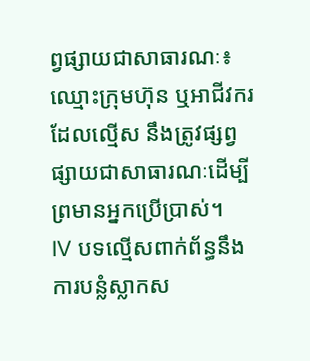ព្វផ្សាយជាសាធារណៈ៖ ឈ្មោះក្រុមហ៊ុន ឬអាជីវករដែលល្មើស នឹងត្រូវផ្សព្វផ្សាយជាសាធារណៈដើម្បីព្រមានអ្នកប្រើប្រាស់។
IV បទល្មើសពាក់ព័ន្ធនឹងការបន្លំស្លាកស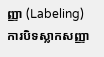ញ្ញា (Labeling)
ការបិទស្លាកសញ្ញា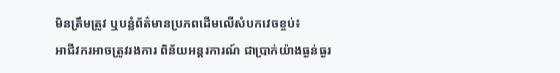មិនត្រឹមត្រូវ ឬបន្លំព័ត៌មានប្រភពដើមលើសំបកវេចខ្ចប់៖
អាជីវករអាចត្រូវរងការ ពិន័យអន្តរការណ៍ ជាប្រាក់យ៉ាងធ្ងន់ធ្ងរ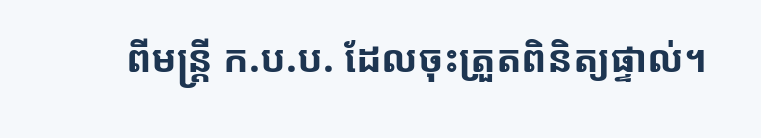ពីមន្ត្រី ក.ប.ប. ដែលចុះត្រួតពិនិត្យផ្ទាល់។